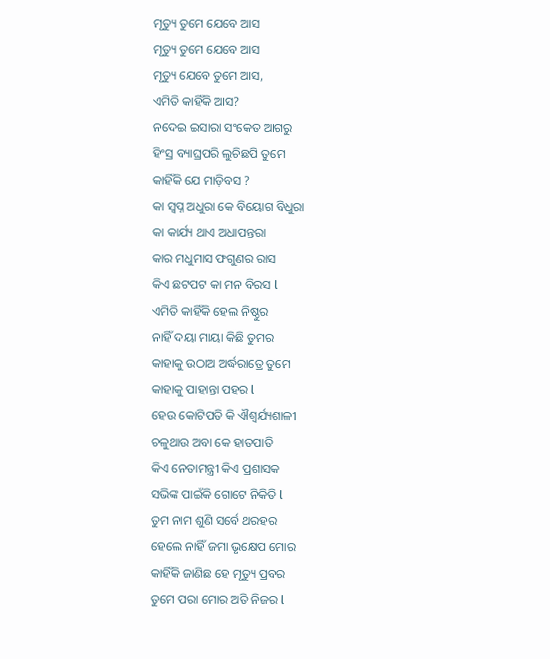ମୃତ୍ୟୁ ତୁମେ ଯେବେ ଆସ
ମୃତ୍ୟୁ ତୁମେ ଯେବେ ଆସ
ମୃତ୍ୟୁ ଯେବେ ତୁମେ ଆସ,
ଏମିତି କାହିଁକି ଆସ?
ନଦେଇ ଇସାରା ସଂକେତ ଆଗରୁ
ହିଂସ୍ର ବ୍ୟାଘ୍ରପରି ଲୁଚିଛପି ତୁମେ
କାହିଁକି ଯେ ମାଡ଼ିବସ ?
କା ସ୍ବପ୍ନ ଅଧୁରା କେ ବିୟୋଗ ବିଧୁରା
କା କାର୍ଯ୍ୟ ଥାଏ ଅଧାପନ୍ତରା
କାର ମଧୁମାସ ଫଗୁଣର ରାସ
କିଏ ଛଟପଟ କା ମନ ବିରସ l
ଏମିତି କାହିଁକି ହେଲ ନିଷ୍ଠୁର
ନାହିଁ ଦୟା ମାୟା କିଛି ତୁମର
କାହାକୁ ଉଠାଅ ଅର୍ଦ୍ଧରାତ୍ରେ ତୁମେ
କାହାକୁ ପାହାନ୍ତା ପହର l
ହେଉ କୋଟିପତି କି ଐଶ୍ୱର୍ଯ୍ୟଶାଳୀ
ଚଳୁଥାଉ ଅବା କେ ହାତପାତି
କିଏ ନେତାମନ୍ତ୍ରୀ କିଏ ପ୍ରଶାସକ
ସଭିଙ୍କ ପାଇଁକି ଗୋଟେ ନିକିତି l
ତୁମ ନାମ ଶୁଣି ସର୍ବେ ଥରହର
ହେଲେ ନାହିଁ ଜମା ଭୃକ୍ଷେପ ମୋର
କାହିଁକି ଜାଣିଛ ହେ ମୃତ୍ୟୁ ପ୍ରବର
ତୁମେ ପରା ମୋର ଅତି ନିଜର l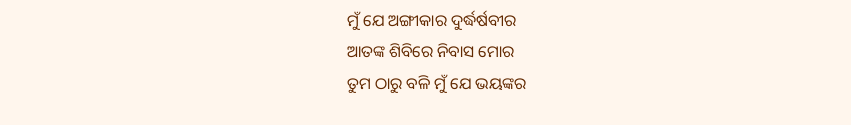ମୁଁ ଯେ ଅଙ୍ଗୀକାର ଦୁର୍ଦ୍ଧର୍ଷବୀର
ଆତଙ୍କ ଶିବିରେ ନିବାସ ମୋର
ତୁମ ଠାରୁ ବଳି ମୁଁ ଯେ ଭୟଙ୍କର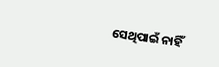ସେଥିପାଇଁ ନାହିଁ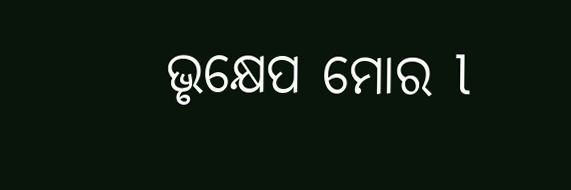ଭୃକ୍ଷେପ ମୋର l